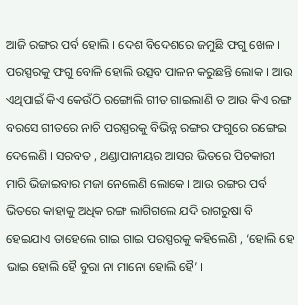ଆଜି ରଙ୍ଗର ପର୍ବ ହୋଲି । ଦେଶ ବିଦେଶରେ ଜମୁଛି ଫଗୁ ଖେଳ । ପରସ୍ପରକୁ ଫଗୁ ବୋଳି ହୋଲି ଉତ୍ସବ ପାଳନ କରୁଛନ୍ତି ଲୋକ । ଆଉ ଏଥିପାଇଁ କିଏ କେଉଁଠି ରଙ୍ଗୋଲି ଗୀତ ଗାଇଲାଣି ତ ଆଉ କିଏ ରଙ୍ଗ ବରସେ ଗୀତରେ ନାଚି ପରସ୍ପରକୁ ବିଭିନ୍ନ ରଙ୍ଗର ଫଗୁରେ ରଙ୍ଗେଇ ଦେଲେଣି । ସରବତ , ଥଣ୍ଡାପାନୀୟର ଆସର ଭିତରେ ପିଚକାରୀ ମାରି ଭିଜାଇବାର ମଜା ନେଲେଣି ଲୋକେ । ଆଉ ରଙ୍ଗର ପର୍ବ ଭିତରେ କାହାକୁ ଅଧିକ ରଙ୍ଗ ଲାଗିଗଲେ ଯଦି ରାଗରୁଷା ବି ହେଇଯାଏ ତାହେଲେ ଗାଇ ଗାଇ ପରସ୍ପରକୁ କହିଲେଣି , ‘ହୋଲି ହେ ଭାଇ ହୋଲି ହୈ ବୁରା ନା ମାନୋ ହୋଲି ହୈ’ ।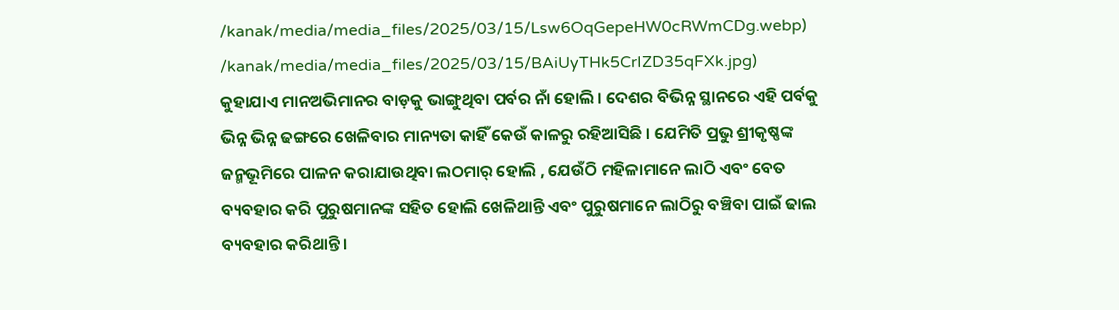/kanak/media/media_files/2025/03/15/Lsw6OqGepeHW0cRWmCDg.webp)
/kanak/media/media_files/2025/03/15/BAiUyTHk5CrIZD35qFXk.jpg)
କୁହାଯାଏ ମାନଅଭିମାନର ବାଡ଼କୁ ଭାଙ୍ଗୁଥିବା ପର୍ବର ନାଁ ହୋଲି । ଦେଶର ବିଭିନ୍ନ ସ୍ଥାନରେ ଏହି ପର୍ବକୁ ଭିନ୍ନ ଭିନ୍ନ ଢଙ୍ଗରେ ଖେଳିବାର ମାନ୍ୟତା କାହିଁ କେଉଁ କାଳରୁ ରହିଆସିଛି । ଯେମିତି ପ୍ରଭୁ ଶ୍ରୀକୃଷ୍ଣଙ୍କ ଜନ୍ମଭୂମିରେ ପାଳନ କରାଯାଉଥିବା ଲଠମାର୍ ହୋଲି , ଯେଉଁଠି ମହିଳାମାନେ ଲାଠି ଏବଂ ବେତ ବ୍ୟବହାର କରି ପୁରୁଷମାନଙ୍କ ସହିତ ହୋଲି ଖେଳିଥାନ୍ତି ଏବଂ ପୁରୁଷମାନେ ଲାଠିରୁ ବଞ୍ଚିବା ପାଇଁ ଢାଲ ବ୍ୟବହାର କରିଥାନ୍ତି ।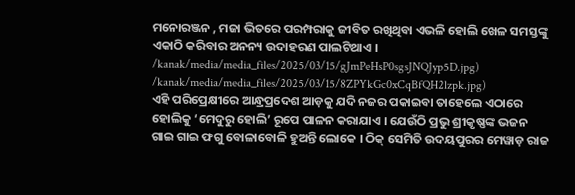ମନୋରଞ୍ଜନ , ମଜା ଭିତରେ ପରମ୍ପରାକୁ ଜୀବିତ ରଖିଥିବା ଏଭଳି ହୋଲି ଖେଳ ସମସ୍ତଙ୍କୁ ଏକାଠି କରିବାର ଅନନ୍ୟ ଉଦାହରଣ ପାଲଟିଥାଏ ।
/kanak/media/media_files/2025/03/15/gJmPeHsP0sgsJNQJyp5D.jpg)
/kanak/media/media_files/2025/03/15/8ZPYkGc0xCqBfQH2lzpk.jpg)
ଏହି ପରିପ୍ରେକ୍ଷୀରେ ଆନ୍ଧ୍ରପ୍ରଦେଶ ଆଡ଼କୁ ଯଦି ନଜର ପକାଇବା ତାହେଲେ ଏଠାରେ ହୋଲିକୁ ‘ମେଦୁରୁ ହୋଲି’ ରୂପେ ପାଳନ କରାଯାଏ । ଯେଉଁଠି ପ୍ରଭୁ ଶ୍ରୀକୃଷ୍ଣଙ୍କ ଭଜନ ଗାଇ ଗାଇ ଫଗୁ ବୋଳାବୋଳି ହୁଅନ୍ତି ଲୋକେ । ଠିକ୍ ସେମିତି ଉଦୟପୁରର ମେୱାଡ଼ ରାଜ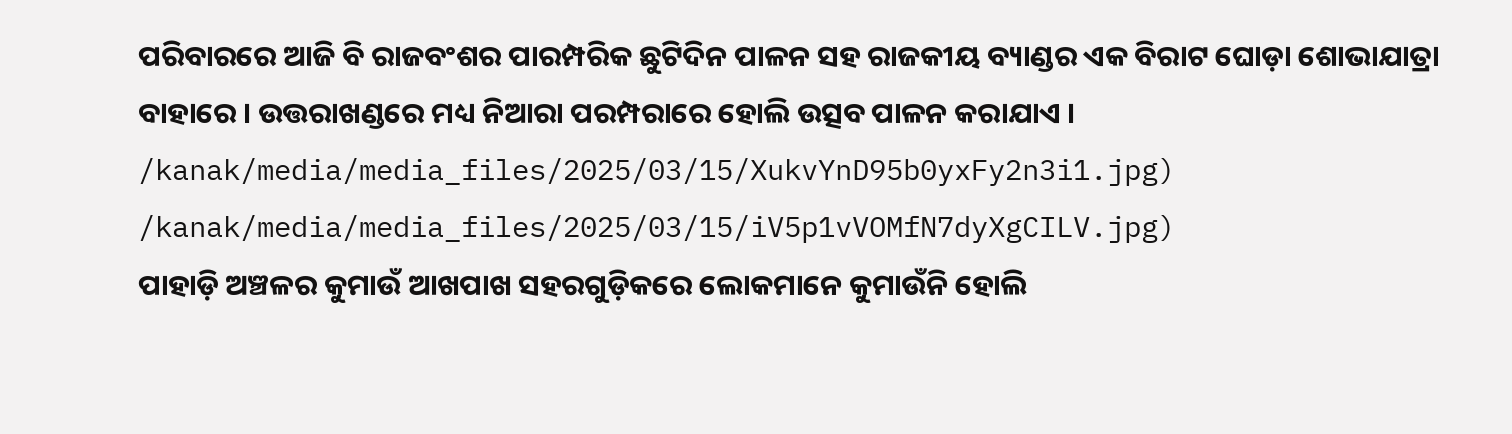ପରିବାରରେ ଆଜି ବି ରାଜବଂଶର ପାରମ୍ପରିକ ଛୁଟିଦିନ ପାଳନ ସହ ରାଜକୀୟ ବ୍ୟାଣ୍ଡର ଏକ ବିରାଟ ଘୋଡ଼ା ଶୋଭାଯାତ୍ରା ବାହାରେ । ଉତ୍ତରାଖଣ୍ଡରେ ମଧ୍ୟ ନିଆରା ପରମ୍ପରାରେ ହୋଲି ଉତ୍ସବ ପାଳନ କରାଯାଏ ।
/kanak/media/media_files/2025/03/15/XukvYnD95b0yxFy2n3i1.jpg)
/kanak/media/media_files/2025/03/15/iV5p1vVOMfN7dyXgCILV.jpg)
ପାହାଡ଼ି ଅଞ୍ଚଳର କୁମାଉଁ ଆଖପାଖ ସହରଗୁଡ଼ିକରେ ଲୋକମାନେ କୁମାଉଁନି ହୋଲି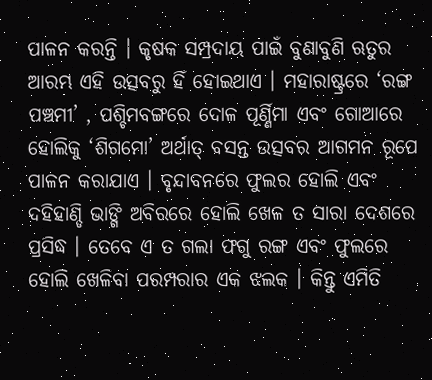ପାଳନ କରନ୍ତି । କୃଷକ ସମ୍ପ୍ରଦାୟ ପାଇଁ ବୁଣାବୁଣି ଋତୁର ଆରମ୍ଭ ଏହି ଉତ୍ସବରୁ ହିଁ ହୋଇଥାଏ । ମହାରାଷ୍ଟ୍ରରେ ‘ରଙ୍ଗ ପଞ୍ଚମୀ’ , ପଶ୍ଚିମବଙ୍ଗରେ ଦୋଳ ପୂର୍ଣ୍ଣିମା ଏବଂ ଗୋଆରେ ହୋଲିକୁ ‘ଶିଗମୋ’ ଅର୍ଥାତ୍ ବସନ୍ତ ଉତ୍ସବର ଆଗମନ ରୂପେ ପାଳନ କରାଯାଏ । ବୃନ୍ଦାବନରେ ଫୁଲର ହୋଲି ଏବଂ ଦହିହାଣ୍ଡି ଭାଙ୍ଗି ଅବିରରେ ହୋଲି ଖେଳ ତ ସାରା ଦେଶରେ ପ୍ରସିଦ୍ଧ । ତେବେ ଏ ତ ଗଲା ଫଗୁ ରଙ୍ଗ ଏବଂ ଫୁଲରେ ହୋଲି ଖେଳିବା ପରମ୍ପରାର ଏକ ଝଲକ । କିନ୍ତୁ ଏମିତି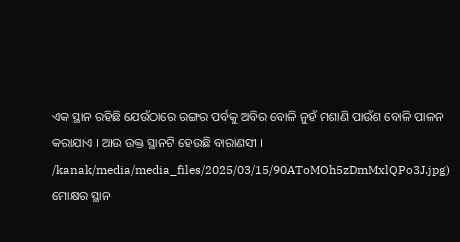ଏକ ସ୍ଥାନ ରହିଛି ଯେଉଁଠାରେ ରଙ୍ଗର ପର୍ବକୁ ଅବିର ବୋଳି ନୁହଁ ମଶାଣି ପାଉଁଶ ବୋଳି ପାଳନ କରାଯାଏ । ଆଉ ଉକ୍ତ ସ୍ଥାନଟି ହେଉଛି ବାରାଣସୀ ।
/kanak/media/media_files/2025/03/15/90AToMOh5zDmMxlQPo3J.jpg)
ମୋକ୍ଷର ସ୍ଥାନ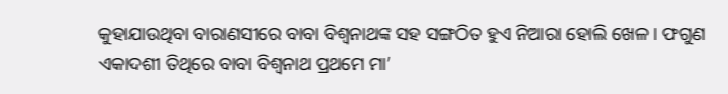କୁହାଯାଉଥିବା ବାରାଣସୀରେ ବାବା ବିଶ୍ୱନାଥଙ୍କ ସହ ସଙ୍ଗଠିତ ହୁଏ ନିଆରା ହୋଲି ଖେଳ । ଫଗୁଣ ଏକାଦଶୀ ତିଥିରେ ବାବା ବିଶ୍ୱନାଥ ପ୍ରଥମେ ମା’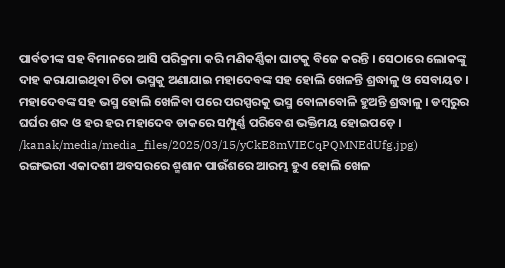ପାର୍ବତୀଙ୍କ ସହ ବିମାନରେ ଆସି ପରିକ୍ରମା କରି ମଣିକର୍ଣ୍ଣିକା ଘାଟକୁ ବିଜେ କରନ୍ତି । ସେଠାରେ ଲୋକଙ୍କୁ ଦାହ କରାଯାଇଥିବା ଚିତା ଭସ୍ମକୁ ଅଣାଯାଇ ମହାଦେବଙ୍କ ସହ ହୋଲି ଖେଳନ୍ତି ଶ୍ରଦ୍ଧାଳୁ ଓ ସେବାୟତ । ମହାଦେବଙ୍କ ସହ ଭସ୍ମ ହୋଲି ଖେଳିବା ପରେ ପରସ୍ପରକୁ ଭସ୍ମ ବୋଳାବୋଳି ହୁଅନ୍ତି ଶ୍ରଦ୍ଧାଳୁ । ଡମ୍ବରୁର ଘର୍ଘର ଶବ୍ଦ ଓ ହର ହର ମହାଦେବ ଡାକରେ ସମ୍ପୁର୍ଣ୍ଣ ପରିବେଶ ଭକ୍ତିମୟ ହୋଇପଡ଼େ ।
/kanak/media/media_files/2025/03/15/yCkE8mVIECqPQMNEdUfg.jpg)
ରଙ୍ଗଭରୀ ଏକାଦଶୀ ଅବସରରେ ଶ୍ମଶାନ ପାଉଁଶରେ ଆରମ୍ଭ ହୁଏ ହୋଲି ଖେଳ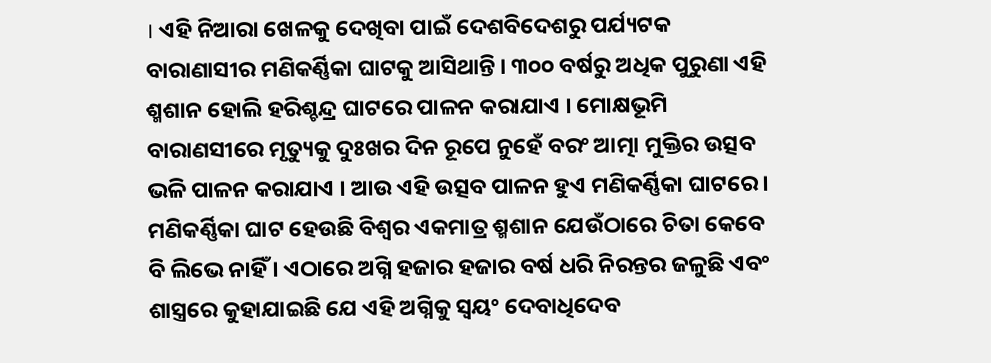। ଏହି ନିଆରା ଖେଳକୁ ଦେଖିବା ପାଇଁ ଦେଶବିଦେଶରୁ ପର୍ଯ୍ୟଟକ ବାରାଣାସୀର ମଣିକର୍ଣ୍ଣିକା ଘାଟକୁ ଆସିଥାନ୍ତି । ୩୦୦ ବର୍ଷରୁ ଅଧିକ ପୁରୁଣା ଏହି ଶ୍ମଶାନ ହୋଲି ହରିଶ୍ଚନ୍ଦ୍ର ଘାଟରେ ପାଳନ କରାଯାଏ । ମୋକ୍ଷଭୂମି ବାରାଣସୀରେ ମୃତ୍ୟୁକୁ ଦୁଃଖର ଦିନ ରୂପେ ନୁହେଁ ବରଂ ଆତ୍ମା ମୁକ୍ତିର ଉତ୍ସବ ଭଳି ପାଳନ କରାଯାଏ । ଆଉ ଏହି ଉତ୍ସବ ପାଳନ ହୁଏ ମଣିକର୍ଣ୍ଣିକା ଘାଟରେ । ମଣିକର୍ଣ୍ଣିକା ଘାଟ ହେଉଛି ବିଶ୍ୱର ଏକମାତ୍ର ଶ୍ମଶାନ ଯେଉଁଠାରେ ଚିତା କେବେ ବି ଲିଭେ ନାହିଁ । ଏଠାରେ ଅଗ୍ନି ହଜାର ହଜାର ବର୍ଷ ଧରି ନିରନ୍ତର ଜଳୁଛି ଏବଂ ଶାସ୍ତ୍ରରେ କୁହାଯାଇଛି ଯେ ଏହି ଅଗ୍ନିକୁ ସ୍ୱୟଂ ଦେବାଧିଦେବ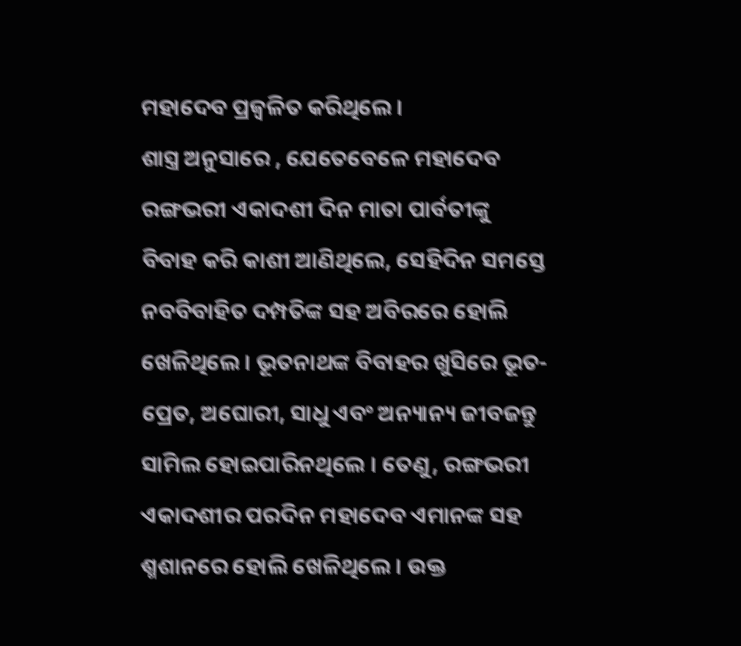ମହାଦେବ ପ୍ରଜ୍ୱଳିତ କରିଥିଲେ ।
ଶାସ୍ତ୍ର ଅନୁସାରେ , ଯେତେବେଳେ ମହାଦେବ ରଙ୍ଗଭରୀ ଏକାଦଶୀ ଦିନ ମାତା ପାର୍ବତୀଙ୍କୁ ବିବାହ କରି କାଶୀ ଆଣିଥିଲେ, ସେହିଦିନ ସମସ୍ତେ ନବବିବାହିତ ଦମ୍ପତିଙ୍କ ସହ ଅବିରରେ ହୋଲି ଖେଳିଥିଲେ । ଭୂତନାଥଙ୍କ ବିବାହର ଖୁସିରେ ଭୂତ-ପ୍ରେତ, ଅଘୋରୀ, ସାଧୁ ଏବଂ ଅନ୍ୟାନ୍ୟ ଜୀବଜନ୍ତୁ ସାମିଲ ହୋଇପାରିନଥିଲେ । ତେଣୁ, ରଙ୍ଗଭରୀ ଏକାଦଶୀର ପରଦିନ ମହାଦେବ ଏମାନଙ୍କ ସହ ଶ୍ମଶାନରେ ହୋଲି ଖେଳିଥିଲେ । ଉକ୍ତ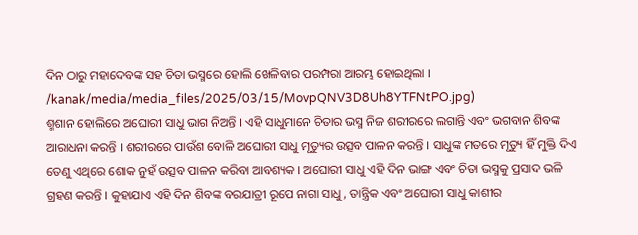ଦିନ ଠାରୁ ମହାଦେବଙ୍କ ସହ ଚିତା ଭସ୍ମରେ ହୋଲି ଖେଳିବାର ପରମ୍ପରା ଆରମ୍ଭ ହୋଇଥିଲା ।
/kanak/media/media_files/2025/03/15/MovpQNV3D8Uh8YTFNtPO.jpg)
ଶ୍ମଶାନ ହୋଲିରେ ଅଘୋରୀ ସାଧୁ ଭାଗ ନିଅନ୍ତି । ଏହି ସାଧୁମାନେ ଚିତାର ଭସ୍ମ ନିଜ ଶରୀରରେ ଲଗାନ୍ତି ଏବଂ ଭଗବାନ ଶିବଙ୍କ ଆରାଧନା କରନ୍ତି । ଶରୀରରେ ପାଉଁଶ ବୋଳି ଅଘୋରୀ ସାଧୁ ମୃତ୍ୟୁର ଉତ୍ସବ ପାଳନ କରନ୍ତି । ସାଧୁଙ୍କ ମତରେ ମୃତ୍ୟୁ ହିଁ ମୁକ୍ତି ଦିଏ ତେଣୁ ଏଥିରେ ଶୋକ ନୁହଁ ଉତ୍ସବ ପାଳନ କରିବା ଆବଶ୍ୟକ । ଅଘୋରୀ ସାଧୁ ଏହି ଦିନ ଭାଙ୍ଗ ଏବଂ ଚିତା ଭସ୍ମକୁ ପ୍ରସାଦ ଭଳି ଗ୍ରହଣ କରନ୍ତି । କୁହାଯାଏ ଏହି ଦିନ ଶିବଙ୍କ ବରଯାତ୍ରୀ ରୂପେ ନାଗା ସାଧୁ, ତାନ୍ତ୍ରିକ ଏବଂ ଅଘୋରୀ ସାଧୁ କାଶୀର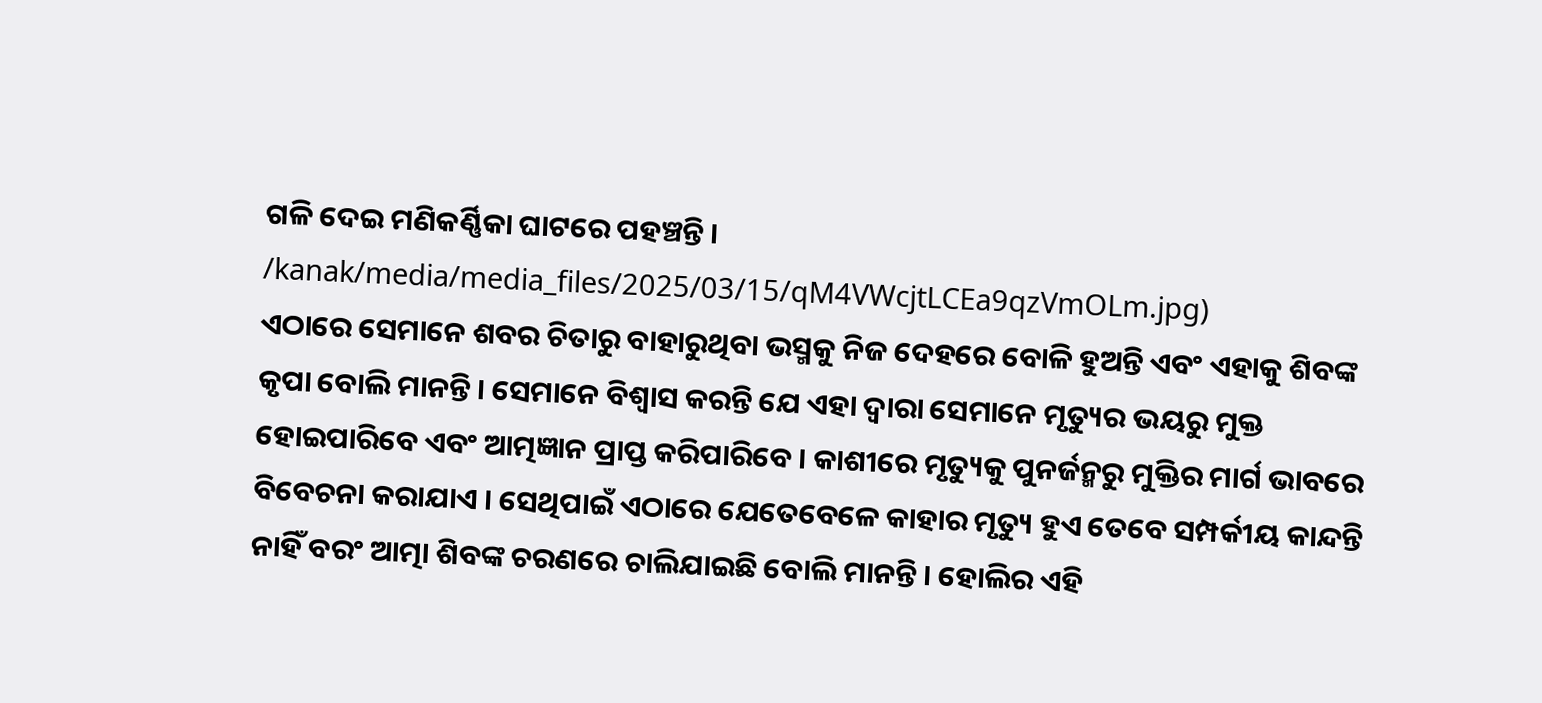ଗଳି ଦେଇ ମଣିକର୍ଣ୍ଣିକା ଘାଟରେ ପହଞ୍ଚନ୍ତି ।
/kanak/media/media_files/2025/03/15/qM4VWcjtLCEa9qzVmOLm.jpg)
ଏଠାରେ ସେମାନେ ଶବର ଚିତାରୁ ବାହାରୁଥିବା ଭସ୍ମକୁ ନିଜ ଦେହରେ ବୋଳି ହୁଅନ୍ତି ଏବଂ ଏହାକୁ ଶିବଙ୍କ କୃପା ବୋଲି ମାନନ୍ତି । ସେମାନେ ବିଶ୍ୱାସ କରନ୍ତି ଯେ ଏହା ଦ୍ୱାରା ସେମାନେ ମୃତ୍ୟୁର ଭୟରୁ ମୁକ୍ତ ହୋଇପାରିବେ ଏବଂ ଆତ୍ମଜ୍ଞାନ ପ୍ରାପ୍ତ କରିପାରିବେ । କାଶୀରେ ମୃତ୍ୟୁକୁ ପୁନର୍ଜନ୍ମରୁ ମୁକ୍ତିର ମାର୍ଗ ଭାବରେ ବିବେଚନା କରାଯାଏ । ସେଥିପାଇଁ ଏଠାରେ ଯେତେବେଳେ କାହାର ମୃତ୍ୟୁ ହୁଏ ତେବେ ସମ୍ପର୍କୀୟ କାନ୍ଦନ୍ତି ନାହିଁ ବରଂ ଆତ୍ମା ଶିବଙ୍କ ଚରଣରେ ଚାଲିଯାଇଛି ବୋଲି ମାନନ୍ତି । ହୋଲିର ଏହି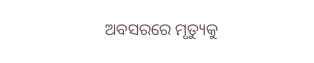ଅବସରରେ ମୃତ୍ୟୁକୁ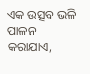ଏକ ଉତ୍ସବ ଭଳି ପାଳନ କରାଯାଏ,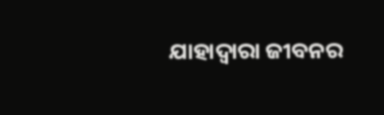ଯାହାଦ୍ୱାରା ଜୀବନର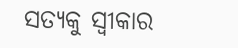ସତ୍ୟକୁ ସ୍ୱୀକାର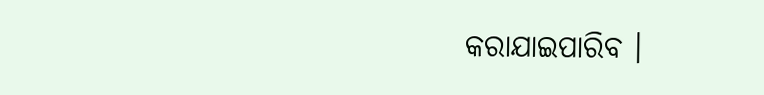କରାଯାଇପାରିବ ।